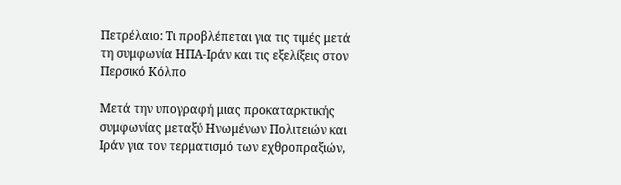Πετρέλαιο: Τι προβλέπεται για τις τιμές μετά τη συμφωνία ΗΠΑ-Ιράν και τις εξελίξεις στον Περσικό Κόλπο

Μετά την υπογραφή μιας προκαταρκτικής συμφωνίας μεταξύ Ηνωμένων Πολιτειών και Ιράν για τον τερματισμό των εχθροπραξιών,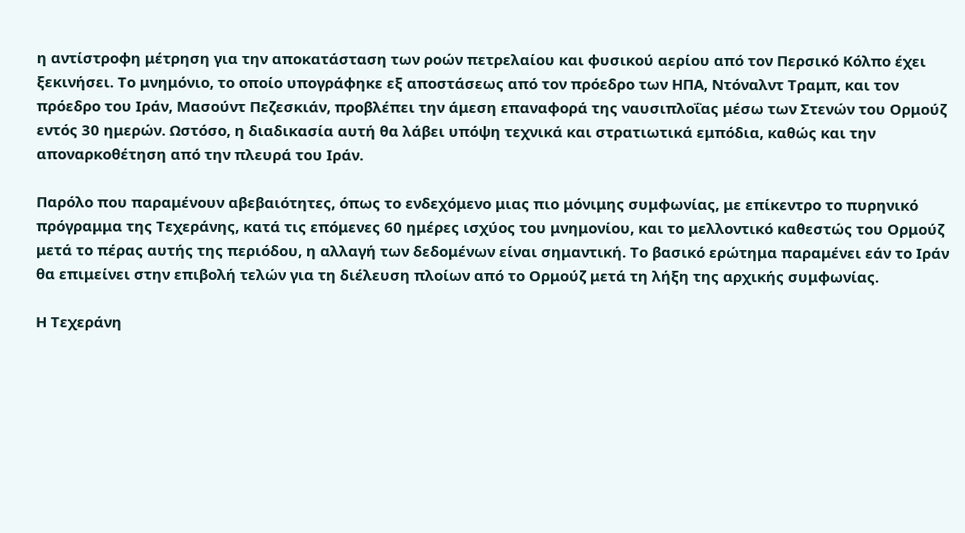η αντίστροφη μέτρηση για την αποκατάσταση των ροών πετρελαίου και φυσικού αερίου από τον Περσικό Κόλπο έχει ξεκινήσει. Το μνημόνιο, το οποίο υπογράφηκε εξ αποστάσεως από τον πρόεδρο των ΗΠΑ, Ντόναλντ Τραμπ, και τον πρόεδρο του Ιράν, Μασούντ Πεζεσκιάν, προβλέπει την άμεση επαναφορά της ναυσιπλοΐας μέσω των Στενών του Ορμούζ εντός 30 ημερών. Ωστόσο, η διαδικασία αυτή θα λάβει υπόψη τεχνικά και στρατιωτικά εμπόδια, καθώς και την αποναρκοθέτηση από την πλευρά του Ιράν.

Παρόλο που παραμένουν αβεβαιότητες, όπως το ενδεχόμενο μιας πιο μόνιμης συμφωνίας, με επίκεντρο το πυρηνικό πρόγραμμα της Τεχεράνης, κατά τις επόμενες 60 ημέρες ισχύος του μνημονίου, και το μελλοντικό καθεστώς του Ορμούζ μετά το πέρας αυτής της περιόδου, η αλλαγή των δεδομένων είναι σημαντική. Το βασικό ερώτημα παραμένει εάν το Ιράν θα επιμείνει στην επιβολή τελών για τη διέλευση πλοίων από το Ορμούζ μετά τη λήξη της αρχικής συμφωνίας.

Η Τεχεράνη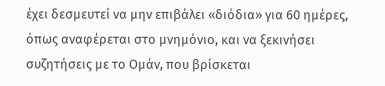έχει δεσμευτεί να μην επιβάλει «διόδια» για 60 ημέρες, όπως αναφέρεται στο μνημόνιο, και να ξεκινήσει συζητήσεις με το Ομάν, που βρίσκεται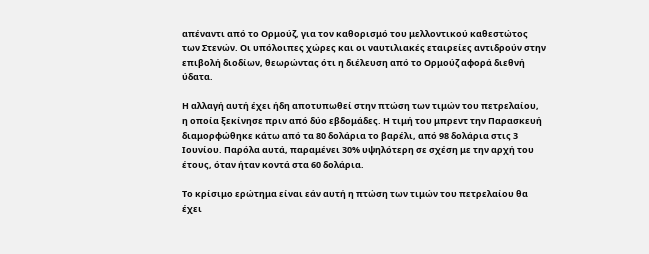απέναντι από το Ορμούζ, για τον καθορισμό του μελλοντικού καθεστώτος των Στενών. Οι υπόλοιπες χώρες και οι ναυτιλιακές εταιρείες αντιδρούν στην επιβολή διοδίων, θεωρώντας ότι η διέλευση από το Ορμούζ αφορά διεθνή ύδατα.

Η αλλαγή αυτή έχει ήδη αποτυπωθεί στην πτώση των τιμών του πετρελαίου, η οποία ξεκίνησε πριν από δύο εβδομάδες. Η τιμή του μπρεντ την Παρασκευή διαμορφώθηκε κάτω από τα 80 δολάρια το βαρέλι, από 98 δολάρια στις 3 Ιουνίου. Παρόλα αυτά, παραμένει 30% υψηλότερη σε σχέση με την αρχή του έτους, όταν ήταν κοντά στα 60 δολάρια.

Το κρίσιμο ερώτημα είναι εάν αυτή η πτώση των τιμών του πετρελαίου θα έχει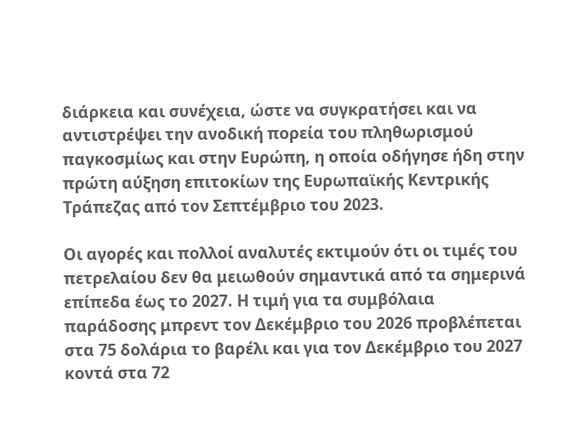διάρκεια και συνέχεια, ώστε να συγκρατήσει και να αντιστρέψει την ανοδική πορεία του πληθωρισμού παγκοσμίως και στην Ευρώπη, η οποία οδήγησε ήδη στην πρώτη αύξηση επιτοκίων της Ευρωπαϊκής Κεντρικής Τράπεζας από τον Σεπτέμβριο του 2023.

Οι αγορές και πολλοί αναλυτές εκτιμούν ότι οι τιμές του πετρελαίου δεν θα μειωθούν σημαντικά από τα σημερινά επίπεδα έως το 2027. Η τιμή για τα συμβόλαια παράδοσης μπρεντ τον Δεκέμβριο του 2026 προβλέπεται στα 75 δολάρια το βαρέλι και για τον Δεκέμβριο του 2027 κοντά στα 72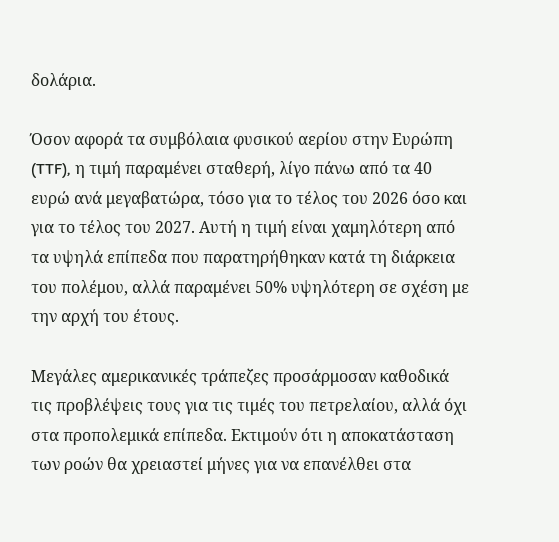δολάρια.

Όσον αφορά τα συμβόλαια φυσικού αερίου στην Ευρώπη (TTF), η τιμή παραμένει σταθερή, λίγο πάνω από τα 40 ευρώ ανά μεγαβατώρα, τόσο για το τέλος του 2026 όσο και για το τέλος του 2027. Αυτή η τιμή είναι χαμηλότερη από τα υψηλά επίπεδα που παρατηρήθηκαν κατά τη διάρκεια του πολέμου, αλλά παραμένει 50% υψηλότερη σε σχέση με την αρχή του έτους.

Μεγάλες αμερικανικές τράπεζες προσάρμοσαν καθοδικά τις προβλέψεις τους για τις τιμές του πετρελαίου, αλλά όχι στα προπολεμικά επίπεδα. Εκτιμούν ότι η αποκατάσταση των ροών θα χρειαστεί μήνες για να επανέλθει στα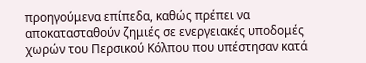προηγούμενα επίπεδα, καθώς πρέπει να αποκατασταθούν ζημιές σε ενεργειακές υποδομές χωρών του Περσικού Κόλπου που υπέστησαν κατά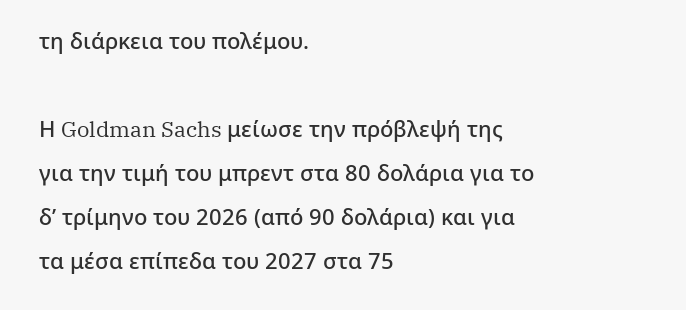τη διάρκεια του πολέμου.

Η Goldman Sachs μείωσε την πρόβλεψή της για την τιμή του μπρεντ στα 80 δολάρια για το δ’ τρίμηνο του 2026 (από 90 δολάρια) και για τα μέσα επίπεδα του 2027 στα 75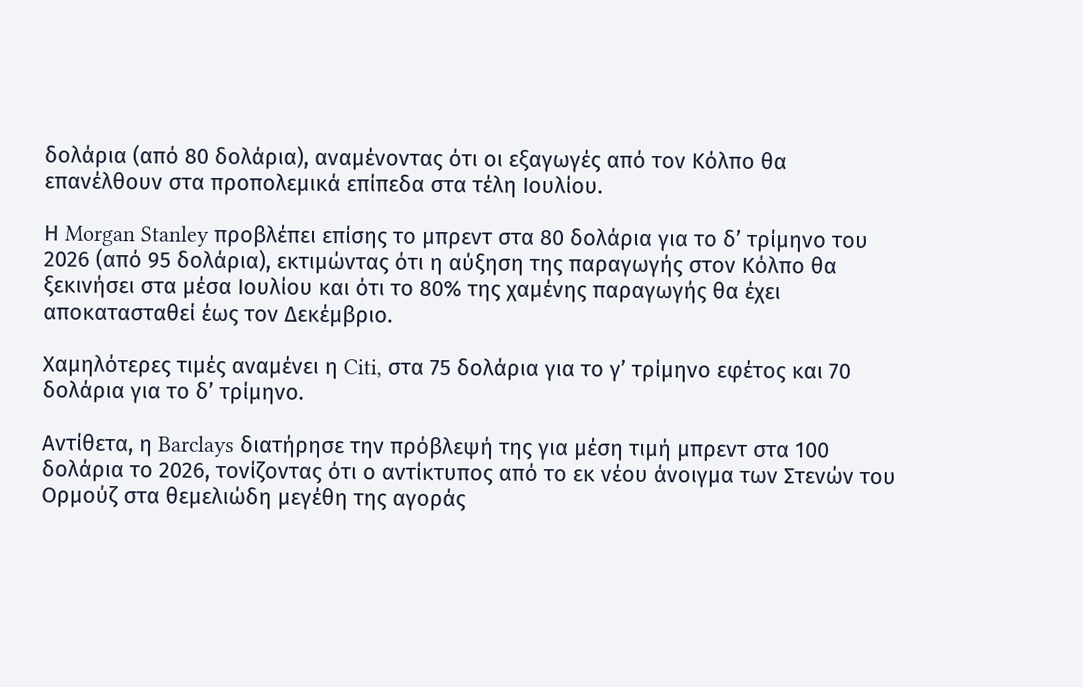δολάρια (από 80 δολάρια), αναμένοντας ότι οι εξαγωγές από τον Κόλπο θα επανέλθουν στα προπολεμικά επίπεδα στα τέλη Ιουλίου.

Η Morgan Stanley προβλέπει επίσης το μπρεντ στα 80 δολάρια για το δ’ τρίμηνο του 2026 (από 95 δολάρια), εκτιμώντας ότι η αύξηση της παραγωγής στον Κόλπο θα ξεκινήσει στα μέσα Ιουλίου και ότι το 80% της χαμένης παραγωγής θα έχει αποκατασταθεί έως τον Δεκέμβριο.

Χαμηλότερες τιμές αναμένει η Citi, στα 75 δολάρια για το γ’ τρίμηνο εφέτος και 70 δολάρια για το δ’ τρίμηνο.

Αντίθετα, η Barclays διατήρησε την πρόβλεψή της για μέση τιμή μπρεντ στα 100 δολάρια το 2026, τονίζοντας ότι ο αντίκτυπος από το εκ νέου άνοιγμα των Στενών του Ορμούζ στα θεμελιώδη μεγέθη της αγοράς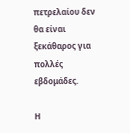πετρελαίου δεν θα είναι ξεκάθαρος για πολλές εβδομάδες.

Η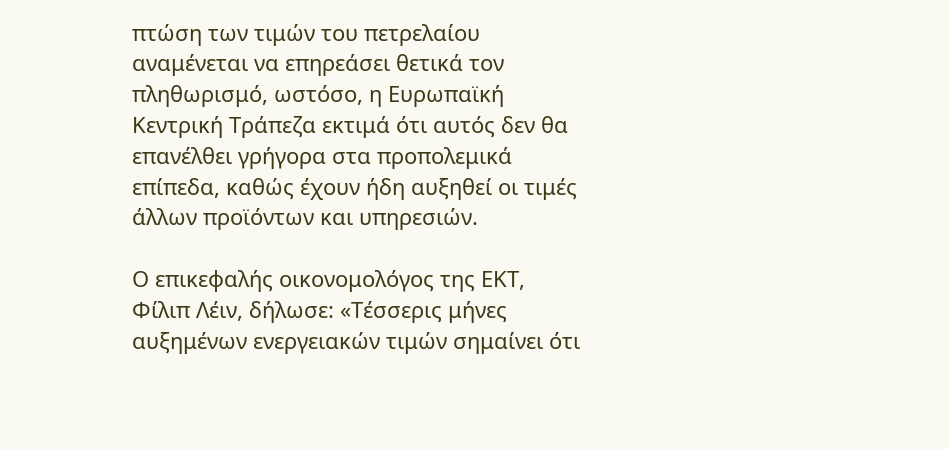πτώση των τιμών του πετρελαίου αναμένεται να επηρεάσει θετικά τον πληθωρισμό, ωστόσο, η Ευρωπαϊκή Κεντρική Τράπεζα εκτιμά ότι αυτός δεν θα επανέλθει γρήγορα στα προπολεμικά επίπεδα, καθώς έχουν ήδη αυξηθεί οι τιμές άλλων προϊόντων και υπηρεσιών.

Ο επικεφαλής οικονομολόγος της ΕΚΤ, Φίλιπ Λέιν, δήλωσε: «Τέσσερις μήνες αυξημένων ενεργειακών τιμών σημαίνει ότι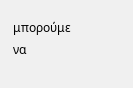μπορούμε να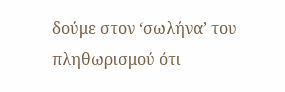δούμε στον ‘σωλήνα’ του πληθωρισμού ότι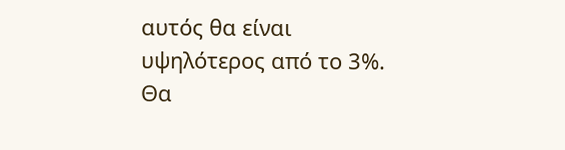αυτός θα είναι υψηλότερος από το 3%. Θα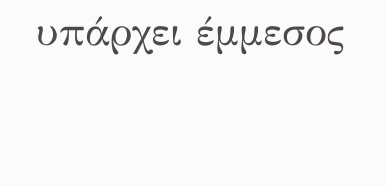υπάρχει έμμεσος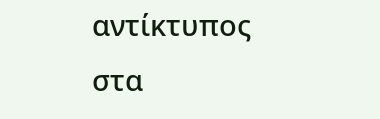αντίκτυπος στα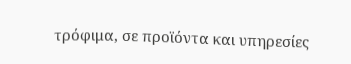τρόφιμα, σε προϊόντα και υπηρεσίες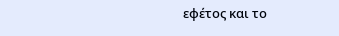εφέτος και το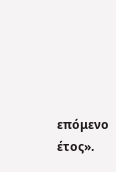επόμενο έτος».